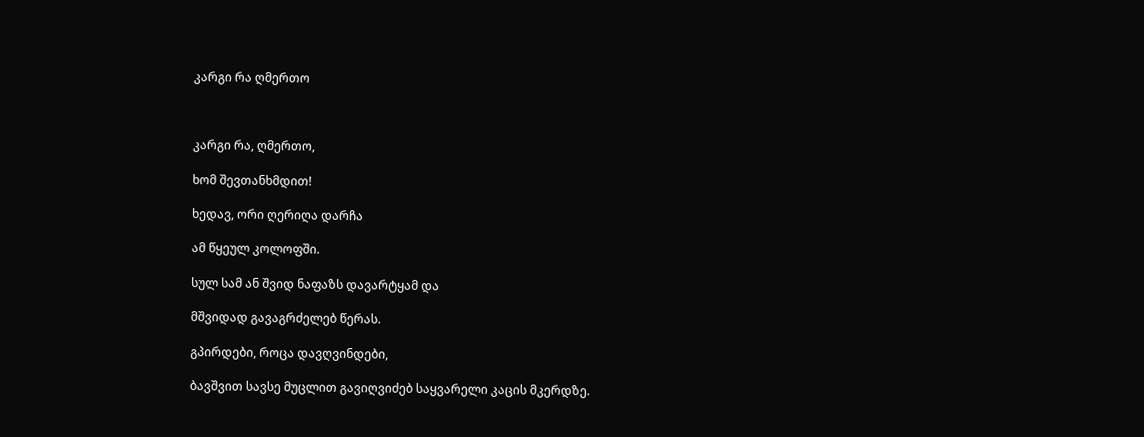კარგი რა ღმერთო



კარგი რა, ღმერთო,

ხომ შევთანხმდით!

ხედავ, ორი ღერიღა დარჩა

ამ წყეულ კოლოფში.

სულ სამ ან შვიდ ნაფაზს დავარტყამ და

მშვიდად გავაგრძელებ წერას.

გპირდები, როცა დავღვინდები,

ბავშვით სავსე მუცლით გავიღვიძებ საყვარელი კაცის მკერდზე.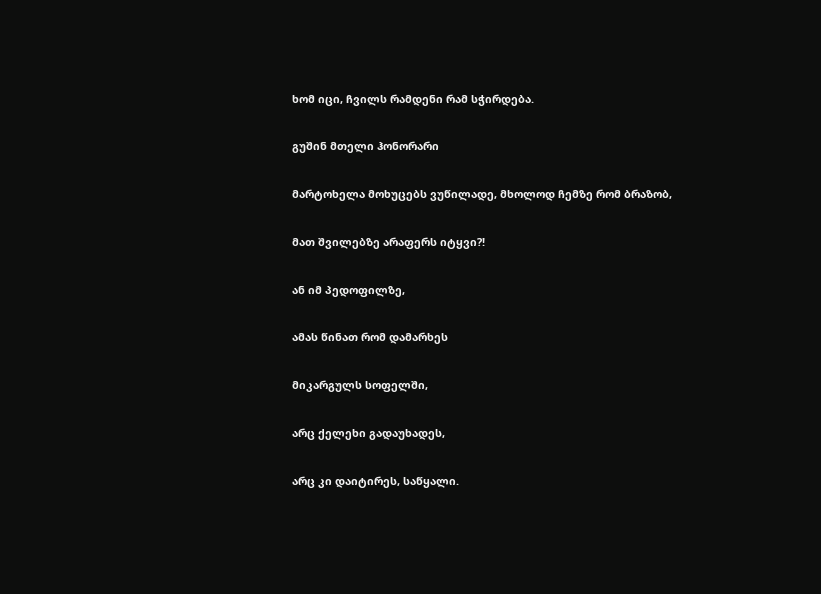ხომ იცი, ჩვილს რამდენი რამ სჭირდება.

გუშინ მთელი ჰონორარი

მარტოხელა მოხუცებს ვუწილადე, მხოლოდ ჩემზე რომ ბრაზობ,

მათ შვილებზე არაფერს იტყვი?!

ან იმ პედოფილზე,

ამას წინათ რომ დამარხეს

მიკარგულს სოფელში,

არც ქელეხი გადაუხადეს,

არც კი დაიტირეს, საწყალი.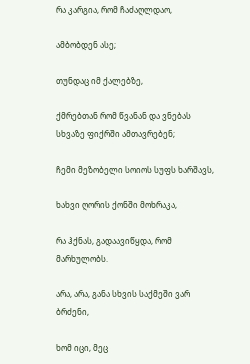რა კარგია, რომ ჩაძაღლდაო,

ამბობდენ ასე;

თუნდაც იმ ქალებზე,

ქმრებთან რომ წვანან და ვნებას სხვაზე ფიქრში ამთავრებენ;

ჩემი მეზობელი სოიოს სუფს ხარშავს,

ხახვი ღორის ქონში მოხრაკა,

რა ჰქნას, გადაავიწყდა, რომ მარხულობს.

არა, არა, განა სხვის საქმეში ვარ ბრძენი,

ხომ იცი, მეც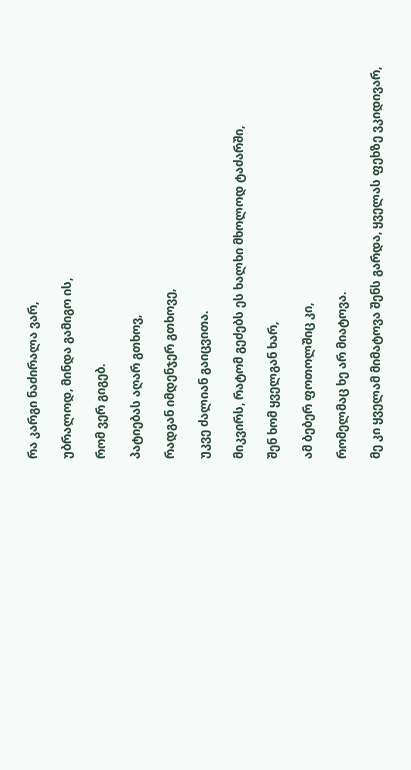რა კარგი ნაძირალა ვარ,

უბრალოდ, მინდა გამიგო ის,

რომ ვერ გიგებ.

პატიებას აღარ გთხოვ,

რადგან იმდენჯერ გთხოვე,

უკვე ძალიან გაიცვითა.

მიკვირს, რატომ გეძებს ეს ხალხი მხოლოდ ტაძარში,

შენ ხომ ყველგან ხარ,

ამ ბებერ ფოთოლშიც კი,

რომელმაც ხე არ მიატოვა.

მე კი ყველამ მიმატოვა შენს გარდა, ყველას ფეხზე ვკიდივარ,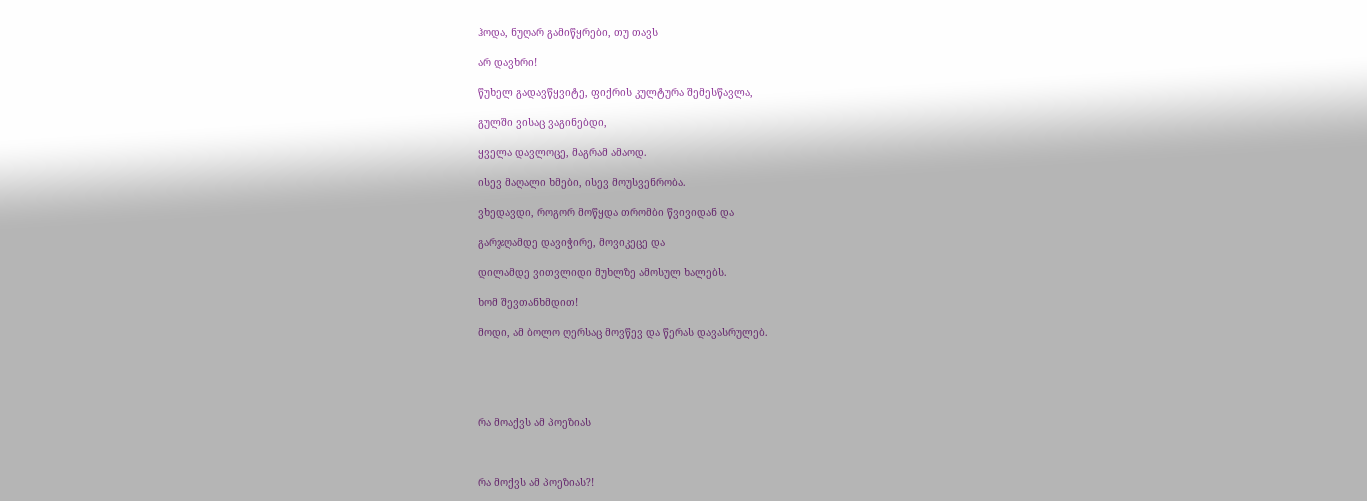ჰოდა, ნუღარ გამიწყრები, თუ თავს

არ დავხრი!

წუხელ გადავწყვიტე, ფიქრის კულტურა შემესწავლა,

გულში ვისაც ვაგინებდი,

ყველა დავლოცე, მაგრამ ამაოდ.

ისევ მაღალი ხმები, ისევ მოუსვენრობა.

ვხედავდი, როგორ მოწყდა თრომბი წვივიდან და

გარჯღამდე დავიჭირე, მოვიკეცე და

დილამდე ვითვლიდი მუხლზე ამოსულ ხალებს.

ხომ შევთანხმდით!

მოდი, ამ ბოლო ღერსაც მოვწევ და წერას დავასრულებ.





რა მოაქვს ამ პოეზიას



რა მოქვს ამ პოეზიას?!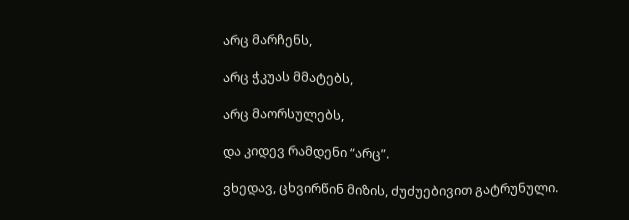არც მარჩენს,

არც ჭკუას მმატებს,

არც მაორსულებს,

და კიდევ რამდენი “არც”.

ვხედავ, ცხვირწინ მიზის, ძუძუებივით გატრუნული.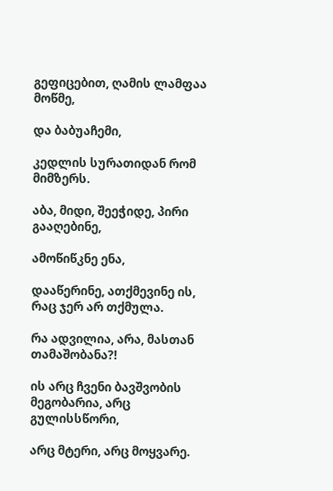გეფიცებით, ღამის ლამფაა მოწმე,

და ბაბუაჩემი,

კედლის სურათიდან რომ მიმზერს.

აბა, მიდი, შეეჭიდე, პირი გააღებინე,

ამოწიწკნე ენა,

დააწერინე, ათქმევინე ის, რაც ჯერ არ თქმულა.

რა ადვილია, არა, მასთან თამაშობანა?!

ის არც ჩვენი ბავშვობის მეგობარია, არც გულისსწორი,

არც მტერი, არც მოყვარე.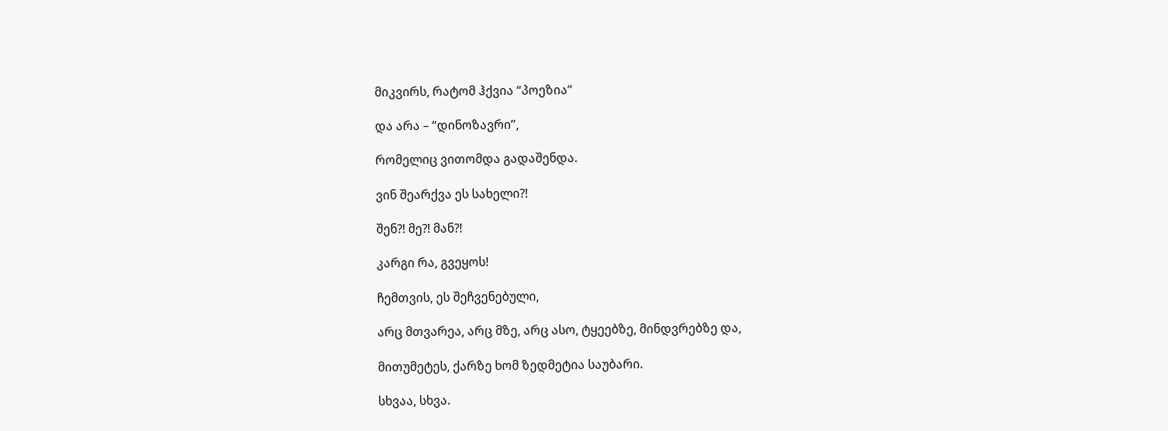მიკვირს, რატომ ჰქვია “პოეზია”

და არა – “დინოზავრი”,

რომელიც ვითომდა გადაშენდა.

ვინ შეარქვა ეს სახელი?!

შენ?! მე?! მან?!

კარგი რა, გვეყოს!

ჩემთვის, ეს შეჩვენებული,

არც მთვარეა, არც მზე, არც ასო, ტყეებზე, მინდვრებზე და,

მითუმეტეს, ქარზე ხომ ზედმეტია საუბარი.

სხვაა, სხვა.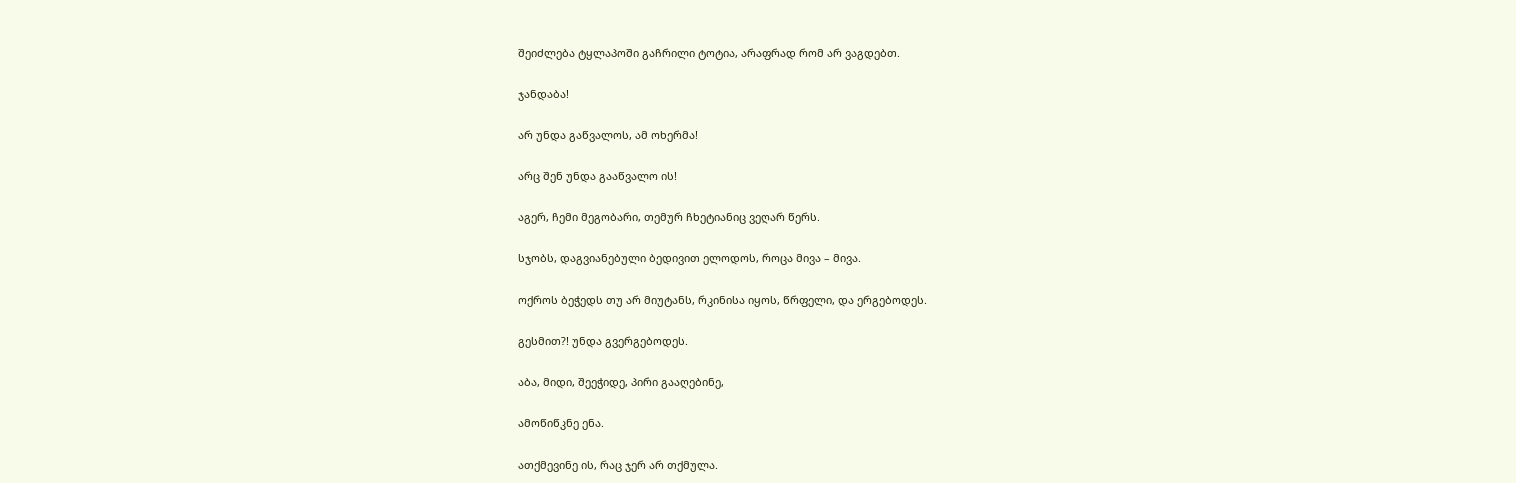შეიძლება ტყლაპოში გაჩრილი ტოტია, არაფრად რომ არ ვაგდებთ.

ჯანდაბა!

არ უნდა გაწვალოს, ამ ოხერმა!

არც შენ უნდა გააწვალო ის!

აგერ, ჩემი მეგობარი, თემურ ჩხეტიანიც ვეღარ წერს.

სჯობს, დაგვიანებული ბედივით ელოდოს, როცა მივა – მივა.

ოქროს ბეჭედს თუ არ მიუტანს, რკინისა იყოს, წრფელი, და ერგებოდეს.

გესმით?! უნდა გვერგებოდეს.

აბა, მიდი, შეეჭიდე, პირი გააღებინე,

ამოწიწკნე ენა.

ათქმევინე ის, რაც ჯერ არ თქმულა.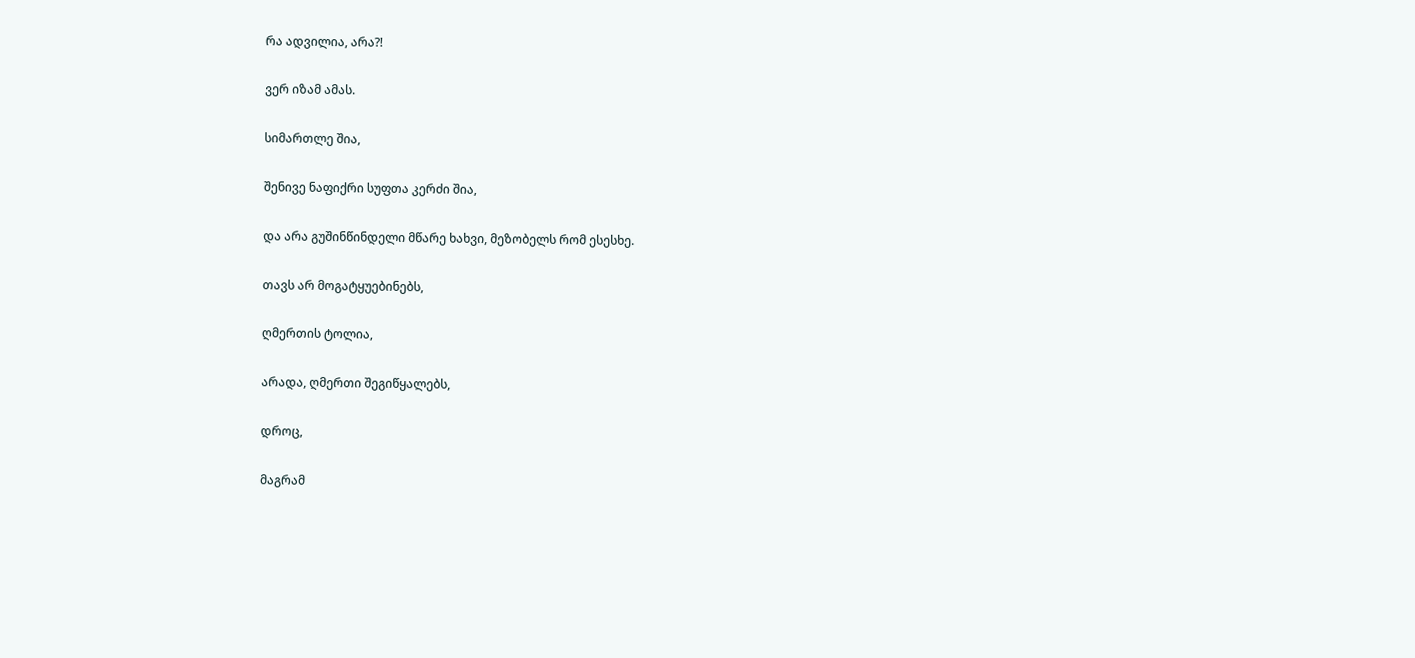რა ადვილია, არა?!

ვერ იზამ ამას.

სიმართლე შია,

შენივე ნაფიქრი სუფთა კერძი შია,

და არა გუშინწინდელი მწარე ხახვი, მეზობელს რომ ესესხე.

თავს არ მოგატყუებინებს,

ღმერთის ტოლია,

არადა, ღმერთი შეგიწყალებს,

დროც,

მაგრამ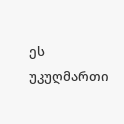ეს უკუღმართი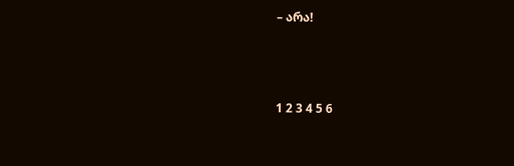– არა!



1 2 3 4 5 6